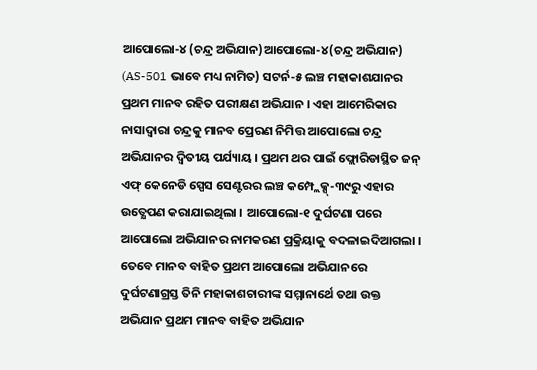ଆପୋଲୋ-୪ (ଚନ୍ଦ୍ର ଅଭିଯାନ)ଆପୋଲୋ-୪(ଚନ୍ଦ୍ର ଅଭିଯାନ) (AS-501 ଭାବେ ମଧ୍ୟ ନାମିତ) ସଟର୍ନ-୫ ଲଞ୍ଚ ମହାକାଶଯାନର ପ୍ରଥମ ମାନବ ରହିତ ପରୀକ୍ଷଣ ଅଭିଯାନ । ଏହା ଆମେରିକାର ନାସାଦ୍ୱାରା ଚନ୍ଦ୍ରକୁ ମାନବ ପ୍ରେରଣ ନିମିତ୍ତ ଆପୋଲୋ ଚନ୍ଦ୍ର ଅଭିଯାନର ଦ୍ୱିତୀୟ ପର୍ଯ୍ୟାୟ । ପ୍ରଥମ ଥର ପାଇଁ ଫ୍ଲୋରିଡାସ୍ଥିତ ଜନ୍ ଏଫ୍ କେନେଡି ସ୍ପେସ ସେଣ୍ଟରର ଲଞ୍ଚ କମ୍ପ୍ଲେକ୍ସ୍-୩୯ରୁ ଏହାର ଉତ୍କ୍ଷେପଣ କରାଯାଇଥିଲା । ଆପୋଲୋ-୧ ଦୁର୍ଘଟଣା ପରେ ଆପୋଲୋ ଅଭିଯାନର ନାମକରଣ ପ୍ରକ୍ରିୟାକୁ ବଦଳାଇଦିଆଗଲା । ତେବେ ମାନବ ବାହିତ ପ୍ରଥମ ଆପୋଲୋ ଅଭିଯାନରେ ଦୁର୍ଘଟଣାଗ୍ରସ୍ତ ତିନି ମହାକାଶଚାରୀଙ୍କ ସମ୍ମାନାର୍ଥେ ତଥା ଉକ୍ତ ଅଭିଯାନ ପ୍ରଥମ ମାନବ ବାହିତ ଅଭିଯାନ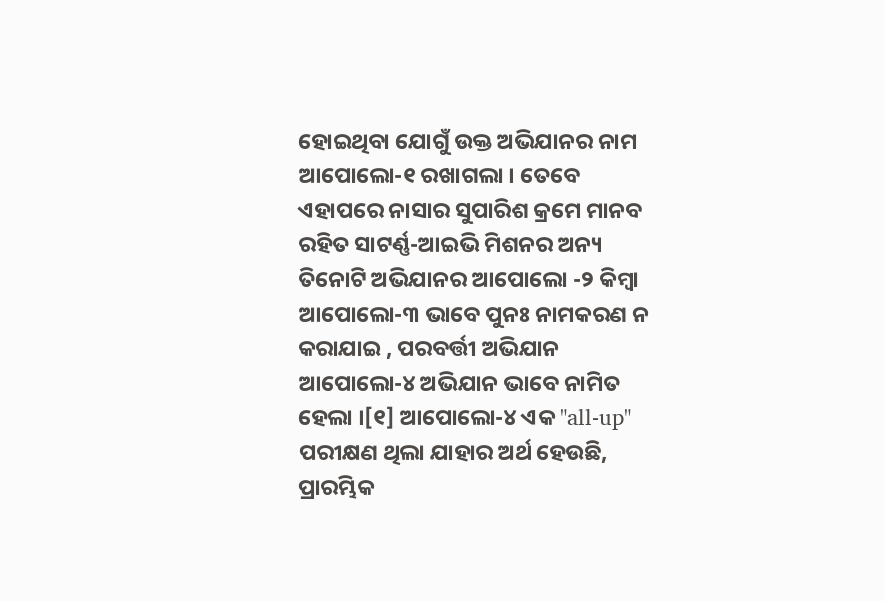ହୋଇଥିବା ଯୋଗୁଁ ଉକ୍ତ ଅଭିଯାନର ନାମ ଆପୋଲୋ-୧ ରଖାଗଲା । ତେବେ ଏହାପରେ ନାସାର ସୁପାରିଶ କ୍ରମେ ମାନବ ରହିତ ସାଟର୍ଣ୍ଣ-ଆଇଭି ମିଶନର ଅନ୍ୟ ତିନୋଟି ଅଭିଯାନର ଆପୋଲୋ -୨ କିମ୍ବା ଆପୋଲୋ-୩ ଭାବେ ପୁନଃ ନାମକରଣ ନ କରାଯାଇ , ପରବର୍ତ୍ତୀ ଅଭିଯାନ ଆପୋଲୋ-୪ ଅଭିଯାନ ଭାବେ ନାମିତ ହେଲା ।[୧] ଆପୋଲୋ-୪ ଏକ "all-up" ପରୀକ୍ଷଣ ଥିଲା ଯାହାର ଅର୍ଥ ହେଉଛି, ପ୍ରାରମ୍ଭିକ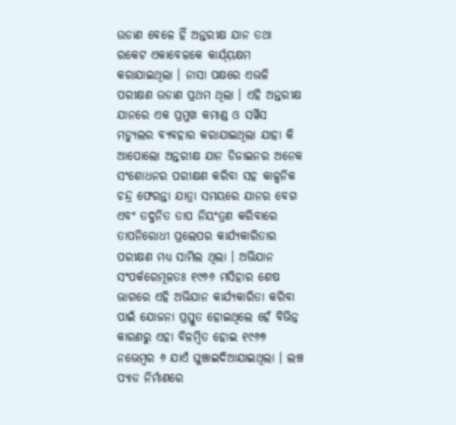ଉଡାଣ ବେଳେ ହିଁ ଅନ୍ତରୀକ୍ଷ ଯାନ ତଥା ରକେଟ ଏକାବେଳକେ କାର୍ଯ୍ୟ଼କ୍ଷମ କରାଯାଇଥିଲା । ନାସା ପକ୍ଷରେ ଏଭଳି ପରୀକ୍ଷଣ ଉଡାଣ ପ୍ରଥମ ଥିଲା । ଏହି ଅନ୍ତରୀକ୍ଷ ଯାନରେ ଏକ ପ୍ରମୁଖ କମାଣ୍ଡ ଓ ସର୍ୱିସ ମଡ୍ୟୁଲର ବ୍ୟବହାର କରାଯାଇଥିଲା ଯାହା କି ଆପୋଲୋ ଅନ୍ତରୀକ୍ଷ ଯାନ ଡିଜାଇନର ଅନେକ ସଂଶୋଧନର ପରୀକ୍ଷଣ କରିବା ସହ କାଳ୍ପନିକ ଚନ୍ଦ୍ର ଫେରନ୍ତା ଯାତ୍ରା ସମୟରେ ଯାନର ବେଗ ଏବଂ ତଦ୍ଜନିତ ତାପ ନିୟଂତ୍ରଣ କରିବାରେ ତାପନିରୋଧୀ ପ୍ରଲେପର କାର୍ଯ୍ୟକାରିତାର ପରୀକ୍ଷଣ ମଧ୍ୟ ସାମିଲ ଥିଲା । ଅଭିଯାନ ସଂପର୍କରେମୂଳତଃ ୧୯୬୬ ମସିହାର ଶେଷ ଭାଗରେ ଏହି ଅଭିଯାନ କାର୍ଯ୍ୟକାରିତା କରିବା ପାଇଁ ଯୋଜନା ପ୍ରସ୍ତୁତ ହୋଇଥିଲେ ହେଁ ବିଭିନ୍ନ କାରଣରୁ ଏହା ବିଳମ୍ବିତ ହୋଇ ୧୯୬୭ ନଭେମ୍ବର ୬ ଯାଏଁ ଘୁଞ୍ଚାଇଦିଆଯାଇଥିଲା । ଲଞ୍ଚ ପ୍ୟାଡ ନିର୍ମାଣରେ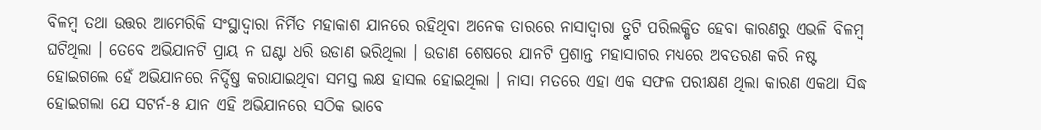ବିଳମ୍ବ ତଥା ଉତ୍ତର ଆମେରିକି ସଂସ୍ଥାଦ୍ୱାରା ନିର୍ମିତ ମହାକାଶ ଯାନରେ ରହିଥିବା ଅନେକ ତାରରେ ନାସାଦ୍ୱାରା ତ୍ରୁଟି ପରିଲକ୍ଷିତ ହେବା କାରଣରୁ ଏଭଳି ବିଳମ୍ବ ଘଟିଥିଲା । ତେବେ ଅଭିଯାନଟି ପ୍ରାୟ ନ ଘଣ୍ଟା ଧରି ଉଡାଣ ଭରିଥିଲା । ଉଡାଣ ଶେଷରେ ଯାନଟି ପ୍ରଶାନ୍ତ ମହାସାଗର ମଧ୍ୟରେ ଅବତରଣ କରି ନଷ୍ଟ ହୋଇଗଲେ ହେଁ ଅଭିଯାନରେ ନିର୍ଦ୍ଦିଷ୍ତ କରାଯାଇଥିବା ସମସ୍ତ ଲକ୍ଷ ହାସଲ ହୋଇଥିଲା । ନାସା ମତରେ ଏହା ଏକ ସଫଳ ପରୀକ୍ଷଣ ଥିଲା କାରଣ ଏକଥା ସିଦ୍ଧ ହୋଇଗଲା ଯେ ସଟର୍ନ-୫ ଯାନ ଏହି ଅଭିଯାନରେ ସଠିକ ଭାବେ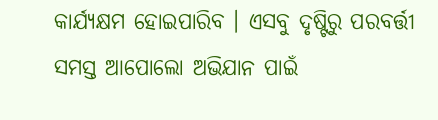କାର୍ଯ୍ୟକ୍ଷମ ହୋଇପାରିବ । ଏସବୁ ଦୃଷ୍ଟିରୁ ପରବର୍ତ୍ତୀ ସମସ୍ତ ଆପୋଲୋ ଅଭିଯାନ ପାଇଁ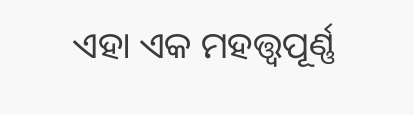ଏହା ଏକ ମହତ୍ତ୍ୱପୂର୍ଣ୍ଣ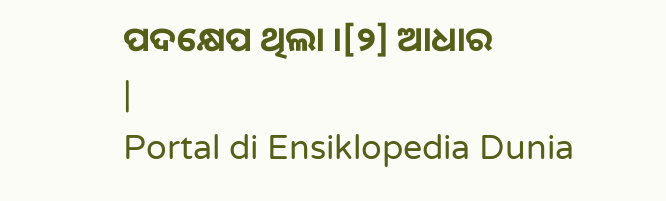ପଦକ୍ଷେପ ଥିଲା ।[୨] ଆଧାର
|
Portal di Ensiklopedia Dunia